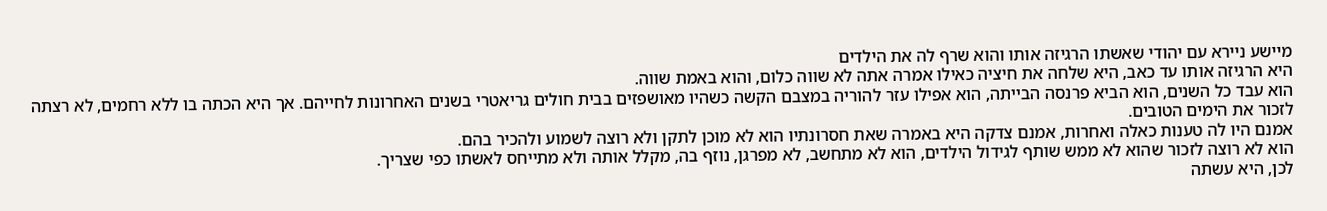מיישע ניירא עם יהודי שאשתו הרגיזה אותו והוא שרף לה את הילדים
היא הרגיזה אותו עד כאב, היא שלחה את חיציה כאילו אמרה אתה לא שווה כלום, והוא באמת שווה.
הוא עבד כל השנים, הוא הביא פרנסה הבייתה, הוא אפילו עזר להוריה במצבם הקשה כשהיו מאושפזים בבית חולים גריאטרי בשנים האחרונות לחייהם. אך היא הכתה בו ללא רחמים, לא רצתה לזכור את הימים הטובים.
אמנם היו לה טענות כאלה ואחרות, אמנם צדקה היא באמרה שאת חסרונתיו הוא לא מוכן לתקן ולא רוצה לשמוע ולהכיר בהם.
הוא לא רוצה לזכור שהוא לא ממש שותף לגידול הילדים, הוא לא מתחשב, לא מפרגן, נוזף בה, מקלל אותה ולא מתייחס לאשתו כפי שצריך.
לכן, היא עשתה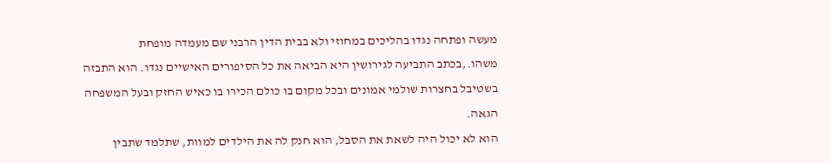מעשה ופתחה נגדו בהליכים במחוזי ולא בבית הדין הרבני שם מעמדה מופחת משהו.,בכתב התביעה לגירושין היא הביאה את כל הסיפורים האישיים נגדו. הוא התבזה בשטיבל בחצרות שולמי אמונים ובכל מקום בו כולם הכירו בו כאיש החזק ובעל המשפחה הגאה.
הוא לא יכול היה לשאת את הסבל, הוא חנק לה את הילדים למוות, שתלמד שתבין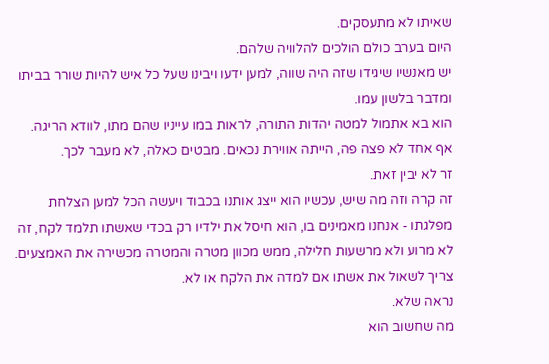שאיתו לא מתעסקים.
היום בערב כולם הולכים להלוויה שלהם.
יש מאנשיו שיגידו שזה היה שווה, למען ידעו ויבינו שעל כל איש להיות שורר בביתו ומדבר בלשון עמו.
הוא בא אתמול למטה יהדות התורה, לראות במו עייניו שהם מתו, לוודא הריגה.
אף אחד לא פצה פה, הייתה אווירת נכאים. מבטים כאלה, לא מעבר לכך.
זר לא יבין זאת.
זה קרה וזה מה שיש, עכשיו הוא ייצג אותנו בכבוד ויעשה הכל למען הצלחת מפלגתו - אנחנו מאמינים בו, הוא חיסל את ילדיו רק בכדי שאשתו תלמד לקח, זה לא מרוע ולא מרשעות חלילה, ממש מכוון מטרה והמטרה מכשירה את האמצעים.
צריך לשאול את אשתו אם למדה את הלקח או לא.
נראה שלא.
מה שחשוב הוא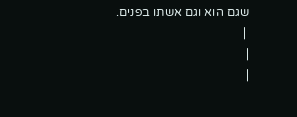שגם הוא וגם אשתו בפנים.
 |
|
|